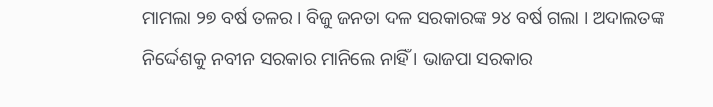ମାମଲା ୨୭ ବର୍ଷ ତଳର । ବିଜୁ ଜନତା ଦଳ ସରକାରଙ୍କ ୨୪ ବର୍ଷ ଗଲା । ଅଦାଲତଙ୍କ ନିର୍ଦ୍ଦେଶକୁ ନବୀନ ସରକାର ମାନିଲେ ନାହିଁ । ଭାଜପା ସରକାର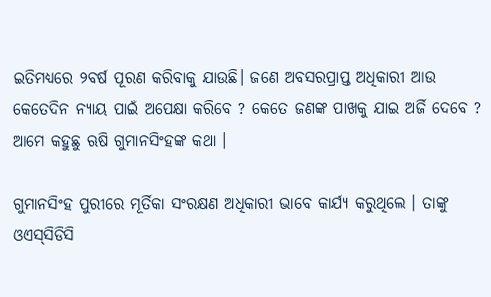ଇତିମଧ୍ଯରେ ୨ବର୍ଷ ପୂରଣ କରିବାକୁ ଯାଉଛି। ଜଣେ ଅବସରପ୍ରାପ୍ତ ଅଧିକାରୀ ଆଉ କେତେଦିନ ନ୍ୟାୟ ପାଇଁ ଅପେକ୍ଷା କରିବେ ? କେତେ ଜଣଙ୍କ ପାଖକୁ ଯାଇ ଅର୍ଜି ଦେବେ ? ଆମେ କହୁଛୁ ଋଷି ଗୁମାନସିଂହଙ୍କ କଥା ।

ଗୁମାନସିଂହ ପୁରୀରେ ମୂର୍ତିକା ସଂରକ୍ଷଣ ଅଧିକାରୀ ଭାବେ କାର୍ଯ୍ୟ କରୁଥିଲେ । ତାଙ୍କୁ ଓଏସ୍‌ସିଡିସି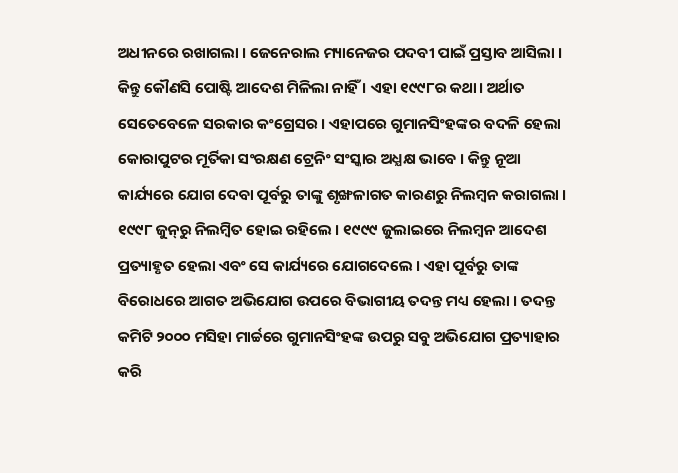ଅଧୀନରେ ରଖାଗଲା । ଜେନେରାଲ ମ୍ୟାନେଜର ପଦବୀ ପାଇଁ ପ୍ରସ୍ତାବ ଆସିଲା । କିନ୍ତୁ କୌଣସି ପୋଷ୍ଟି ଆଦେଶ ମିଳିଲା ନାହିଁ । ଏହା ୧୯୯୮ର କଥା। ଅର୍ଥାତ ସେତେବେଳେ ସରକାର କଂଗ୍ରେସର । ଏହାପରେ ଗୁମାନସିଂହଙ୍କର ବଦଳି ହେଲା କୋରାପୁଟର ମୂର୍ତିକା ସଂରକ୍ଷଣ ଟ୍ରେନିଂ ସଂସ୍କାର ଅଧ୍ଯକ୍ଷ ଭାବେ । କିନ୍ତୁ ନୂଆ କାର୍ଯ୍ୟରେ ଯୋଗ ଦେବା ପୂର୍ବରୁ ତାଙ୍କୁ ଶୃଙ୍ଖଳାଗତ କାରଣରୁ ନିଲମ୍ବନ କରାଗଲା । ୧୯୯୮ ଜୁନ୍‌ରୁ ନିଲମ୍ବିତ ହୋଇ ରହିଲେ । ୧୯୯୯ ଜୁଲାଇରେ ନିଲମ୍ବନ ଆଦେଶ ପ୍ରତ୍ୟାହୃତ ହେଲା ଏବଂ ସେ କାର୍ଯ୍ୟରେ ଯୋଗଦେଲେ । ଏହା ପୂର୍ବରୁ ତାଙ୍କ ବିରୋଧରେ ଆଗତ ଅଭିଯୋଗ ଉପରେ ବିଭାଗୀୟ ତଦନ୍ତ ମଧ୍ୟ ହେଲା । ତଦନ୍ତ କମିଟି ୨୦୦୦ ମସିହା ମାର୍ଚ୍ଚରେ ଗୁମାନସିଂହଙ୍କ ଉପରୁ ସବୁ ଅଭିଯୋଗ ପ୍ରତ୍ୟାହାର କରି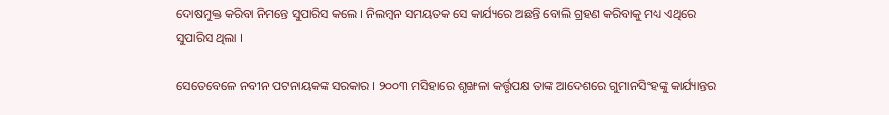ଦୋଷମୁକ୍ତ କରିବା ନିମନ୍ତେ ସୁପାରିସ କଲେ । ନିଲମ୍ବନ ସମୟତକ ସେ କାର୍ଯ୍ୟରେ ଅଛନ୍ତି ବୋଲି ଗ୍ରହଣ କରିବାକୁ ମଧ୍ୟ ଏଥିରେ ସୁପାରିସ ଥିଲା ।

ସେତେବେଳେ ନବୀନ ପଟନାୟକଙ୍କ ସରକାର । ୨୦୦୩ ମସିହାରେ ଶୃଙ୍ଖଳା କର୍ତ୍ତୃପକ୍ଷ ତାଙ୍କ ଆଦେଶରେ ଗୁମାନସିଂହଙ୍କୁ କାର୍ଯ୍ୟାନ୍ତର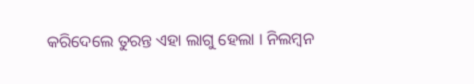କରିଦେଲେ ତୁରନ୍ତ ଏହା ଲାଗୁ ହେଲା । ନିଲମ୍ବନ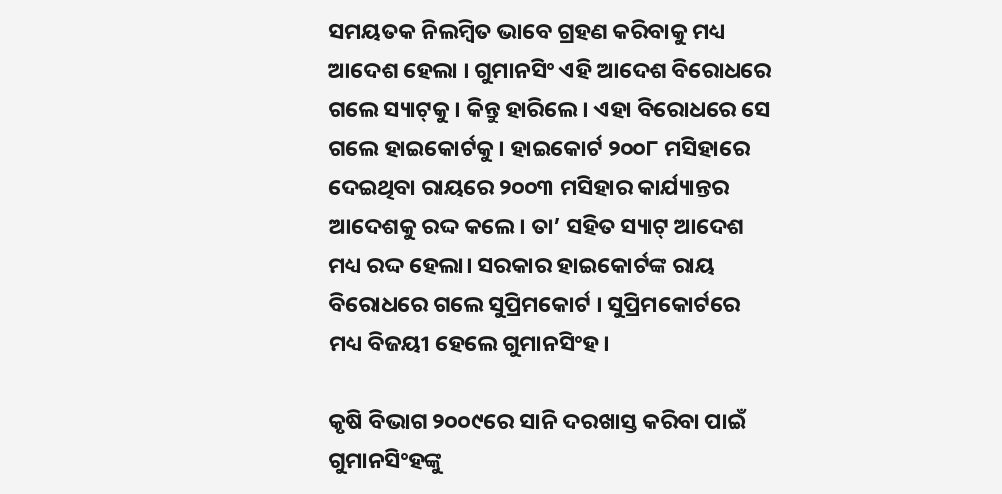ସମୟତକ ନିଲମ୍ବିତ ଭାବେ ଗ୍ରହଣ କରିବାକୁ ମଧ୍ୟ ଆଦେଶ ହେଲା । ଗୁମାନସିଂ ଏହି ଆଦେଶ ବିରୋଧରେ ଗଲେ ସ୍ୟାଟ୍‌କୁ । କିନ୍ତୁ ହାରିଲେ। ଏହା ବିରୋଧରେ ସେ ଗଲେ ହାଇକୋର୍ଟକୁ। ହାଇକୋର୍ଟ ୨୦୦୮ ମସିହାରେ ଦେଇଥିବା ରାୟରେ ୨୦୦୩ ମସିହାର କାର୍ଯ୍ୟାନ୍ତର ଆଦେଶକୁ ରଦ୍ଦ କଲେ। ତା’ ସହିତ ସ୍ୟାଟ୍ ଆଦେଶ ମଧ୍ୟ ରଦ୍ଦ ହେଲା। ସରକାର ହାଇକୋର୍ଟଙ୍କ ରାୟ ବିରୋଧରେ ଗଲେ ସୁପ୍ରିମକୋର୍ଟ । ସୁପ୍ରିମକୋର୍ଟରେ ମଧ୍ୟ ବିଜୟୀ ହେଲେ ଗୁମାନସିଂହ।

କୃଷି ବିଭାଗ ୨୦୦୯ରେ ସାନି ଦରଖାସ୍ତ କରିବା ପାଇଁ ଗୁମାନସିଂହଙ୍କୁ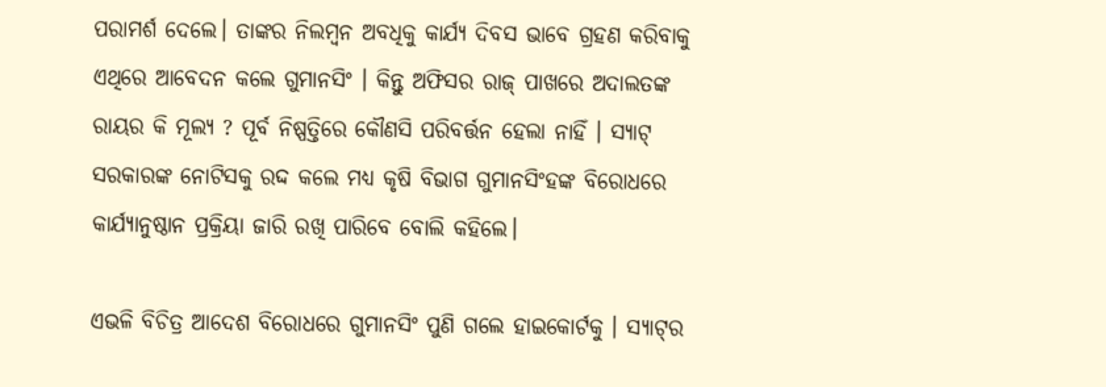ପରାମର୍ଶ ଦେଲେ। ତାଙ୍କର ନିଲମ୍ବନ ଅବଧିକୁ କାର୍ଯ୍ୟ ଦିବସ ଭାବେ ଗ୍ରହଣ କରିବାକୁ ଏଥିରେ ଆବେଦନ କଲେ ଗୁମାନସିଂ । କିନ୍ତୁ ଅଫିସର ରାଜ୍ ପାଖରେ ଅଦାଲତଙ୍କ ରାୟର କି ମୂଲ୍ୟ ? ପୂର୍ବ ନିଷ୍ପତ୍ତିରେ କୌଣସି ପରିବର୍ତ୍ତନ ହେଲା ନାହିଁ । ସ୍ୟାଟ୍ ସରକାରଙ୍କ ନୋଟିସକୁ ରଦ୍ଦ କଲେ ମଧ୍ୟ କୃଷି ବିଭାଗ ଗୁମାନସିଂହଙ୍କ ବିରୋଧରେ କାର୍ଯ୍ୟାନୁଷ୍ଠାନ ପ୍ରକ୍ରିୟା ଜାରି ରଖି ପାରିବେ ବୋଲି କହିଲେ।

ଏଭଳି ବିଚିତ୍ର ଆଦେଶ ବିରୋଧରେ ଗୁମାନସିଂ ପୁଣି ଗଲେ ହାଇକୋର୍ଟକୁ । ସ୍ୟାଟ୍‌ର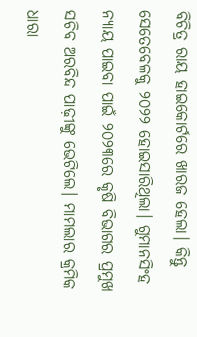ବିଚିତ୍ର ରାୟ ହାଇକୋର୍ଟରେ ଖାରଜ ହେଲା। କିନ୍ତୁ ସେତେବେଳକୁ ୨୦୨୨ ହୋଇସାରିଥିଲା। ଗୁମାନସିଂହ ନ୍ୟାୟ ପାଇବା ପାଇଁ ୨୦୨୩ରେ କୃଷି ବିଭାଗର ପ୍ରମୁଖ ସଚିବ ଅରବିନ୍ଦ ପାଢ଼ୀଙ୍କୁ ଭେଟିଲେ। ମାମଲାର କ୍ରମିକ ଧାରା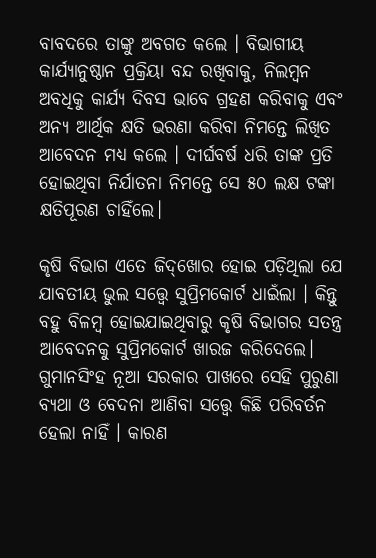ବାବଦରେ ତାଙ୍କୁ ଅବଗତ କଲେ । ବିଭାଗୀୟ କାର୍ଯ୍ୟାନୁଷ୍ଠାନ ପ୍ରକ୍ରିୟା ବନ୍ଦ ରଖିବାକୁ, ନିଲମ୍ବନ ଅବଧିକୁ କାର୍ଯ୍ୟ ଦିବସ ଭାବେ ଗ୍ରହଣ କରିବାକୁ ଏବଂ ଅନ୍ୟ ଆର୍ଥିକ କ୍ଷତି ଭରଣା କରିବା ନିମନ୍ତେ ଲିଖିତ ଆବେଦନ ମଧ୍ଯ କଲେ । ଦୀର୍ଘବର୍ଷ ଧରି ତାଙ୍କ ପ୍ରତି ହୋଇଥିବା ନିର୍ଯାତନା ନିମନ୍ତେ ସେ ୫୦ ଲକ୍ଷ ଟଙ୍କା କ୍ଷତିପୂରଣ ଚାହିଁଲେ।

କୃଷି ବିଭାଗ ଏତେ ଜିଦ୍‌ଖୋର ହୋଇ ପଡ଼ିଥିଲା ଯେ ଯାବତୀୟ ଭୁଲ ସତ୍ତ୍ୱେ ସୁପ୍ରିମକୋର୍ଟ ଧାଇଁଲା । କିନ୍ତୁ ବହୁ ବିଳମ୍ବ ହୋଇଯାଇଥିବାରୁ କୃଷି ବିଭାଗର ସତନ୍ତ୍ର ଆବେଦନକୁ ସୁପ୍ରିମକୋର୍ଟ ଖାରଜ କରିଦେଲେ। ଗୁମାନସିଂହ ନୂଆ ସରକାର ପାଖରେ ସେହି ପୁରୁଣା ବ୍ୟଥା ଓ ବେଦନା ଆଣିବା ସତ୍ତ୍ବେ କିଛି ପରିବର୍ତନ ହେଲା ନାହିଁ । କାରଣ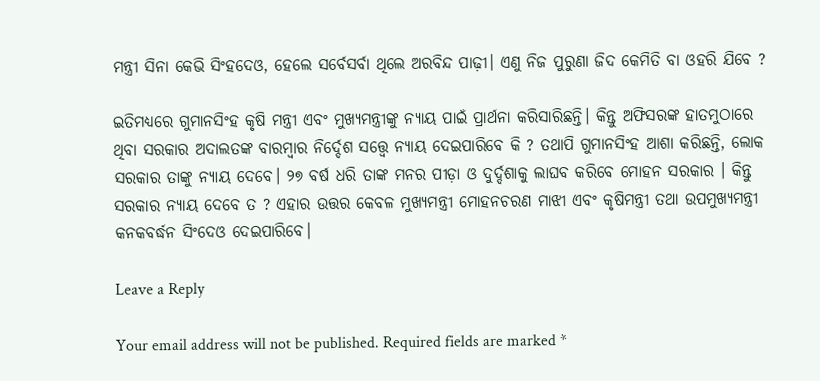ମନ୍ତ୍ରୀ ସିନା କେଭି ସିଂହଦେଓ, ହେଲେ ସର୍ବେସର୍ବା ଥିଲେ ଅରବିନ୍ଦ ପାଢ଼ୀ। ଏଣୁ ନିଜ ପୁରୁଣା ଜିଦ କେମିତି ବା ଓହରି ଯିବେ ?

ଇତିମଧ୍ଯରେ ଗୁମାନସିଂହ କୃଷି ମନ୍ତ୍ରୀ ଏବଂ ମୁଖ୍ୟମନ୍ତ୍ରୀଙ୍କୁ ନ୍ୟାୟ ପାଇଁ ପ୍ରାର୍ଥନା କରିସାରିଛନ୍ତି। କିନ୍ତୁ ଅଫିସରଙ୍କ ହାତମୁଠାରେ ଥିବା ସରକାର ଅଦାଲତଙ୍କ ବାରମ୍ବାର ନିର୍ଦ୍ଦେଶ ସତ୍ତ୍ୱେ ନ୍ୟାୟ ଦେଇପାରିବେ କି ? ତଥାପି ଗୁମାନସିଂହ ଆଶା କରିଛନ୍ତି, ଲୋକ ସରକାର ତାଙ୍କୁ ନ୍ୟାୟ ଦେବେ। ୨୭ ବର୍ଷ ଧରି ତାଙ୍କ ମନର ପୀଡ଼ା ଓ ଦୁର୍ଦ୍ଦଶାକୁ ଲାଘବ କରିବେ ମୋହନ ସରକାର । କିନ୍ତୁ ସରକାର ନ୍ୟାୟ ଦେବେ ତ ? ଏହାର ଉତ୍ତର କେବଳ ମୁଖ୍ୟମନ୍ତ୍ରୀ ମୋହନଚରଣ ମାଝୀ ଏବଂ କୃଷିମନ୍ତ୍ରୀ ତଥା ଉପମୁଖ୍ୟମନ୍ତ୍ରୀ କନକବର୍ଦ୍ଧନ ସିଂଦେଓ ଦେଇପାରିବେ।

Leave a Reply

Your email address will not be published. Required fields are marked *